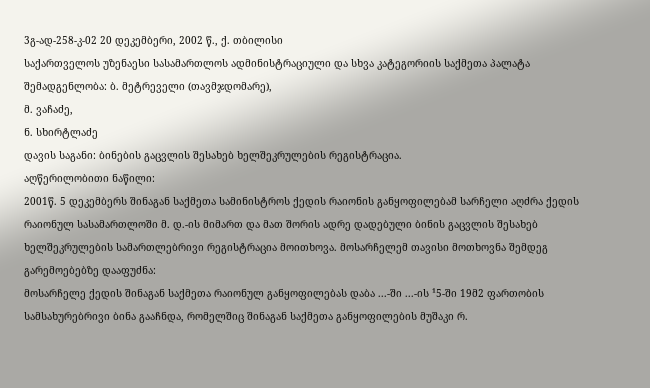3გ-ად-258-კ-02 20 დეკემბერი, 2002 წ., ქ. თბილისი
საქართველოს უზენაესი სასამართლოს ადმინისტრაციული და სხვა კატეგორიის საქმეთა პალატა
შემადგენლობა: ბ. მეტრეველი (თავმჯდომარე),
მ. ვაჩაძე,
ნ. სხირტლაძე
დავის საგანი: ბინების გაცვლის შესახებ ხელშეკრულების რეგისტრაცია.
აღწერილობითი ნაწილი:
2001წ. 5 დეკემბერს შინაგან საქმეთა სამინისტროს ქედის რაიონის განყოფილებამ სარჩელი აღძრა ქედის რაიონულ სასამართლოში მ. დ.-ის მიმართ და მათ შორის ადრე დადებული ბინის გაცვლის შესახებ ხელშეკრულების სამართლებრივი რეგისტრაცია მოითხოვა. მოსარჩელემ თავისი მოთხოვნა შემდეგ გარემოებებზე დააფუძნა:
მოსარჩელე ქედის შინაგან საქმეთა რაიონულ განყოფილებას დაბა ...-ში ...-ის ¹5-ში 19მ2 ფართობის სამსახურებრივი ბინა გააჩნდა, რომელშიც შინაგან საქმეთა განყოფილების მუშაკი რ.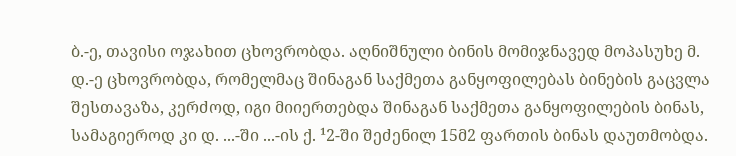ბ.-ე, თავისი ოჯახით ცხოვრობდა. აღნიშნული ბინის მომიჯნავედ მოპასუხე მ. დ.-ე ცხოვრობდა, რომელმაც შინაგან საქმეთა განყოფილებას ბინების გაცვლა შესთავაზა, კერძოდ, იგი მიიერთებდა შინაგან საქმეთა განყოფილების ბინას, სამაგიეროდ კი დ. ...-ში ...-ის ქ. ¹2-ში შეძენილ 15მ2 ფართის ბინას დაუთმობდა.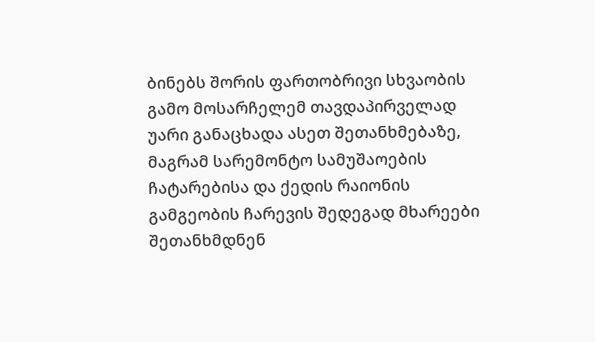ბინებს შორის ფართობრივი სხვაობის გამო მოსარჩელემ თავდაპირველად უარი განაცხადა ასეთ შეთანხმებაზე, მაგრამ სარემონტო სამუშაოების ჩატარებისა და ქედის რაიონის გამგეობის ჩარევის შედეგად მხარეები შეთანხმდნენ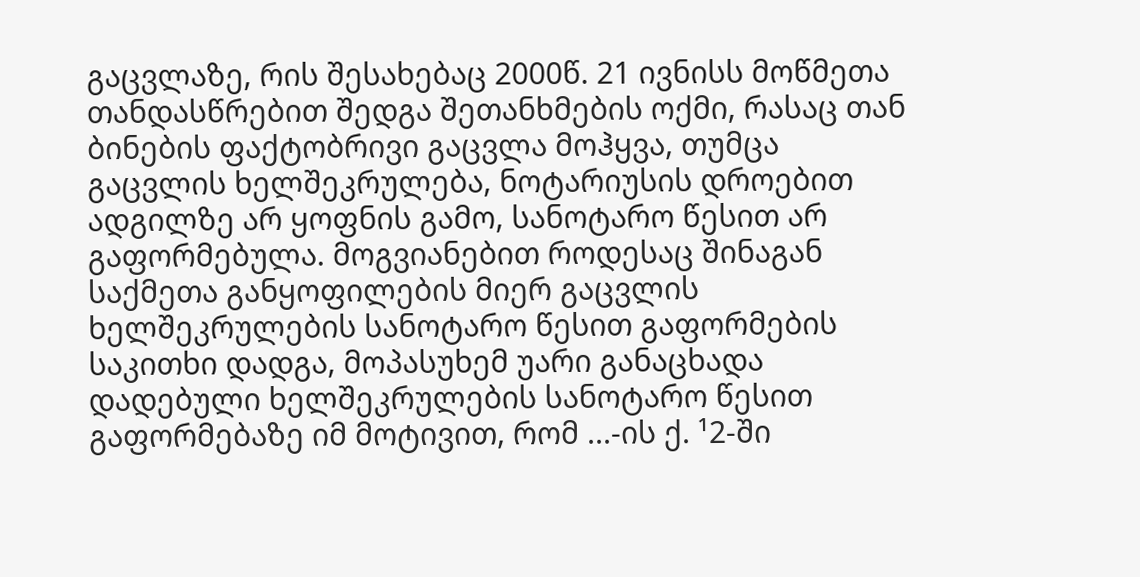გაცვლაზე, რის შესახებაც 2000წ. 21 ივნისს მოწმეთა თანდასწრებით შედგა შეთანხმების ოქმი, რასაც თან ბინების ფაქტობრივი გაცვლა მოჰყვა, თუმცა გაცვლის ხელშეკრულება, ნოტარიუსის დროებით ადგილზე არ ყოფნის გამო, სანოტარო წესით არ გაფორმებულა. მოგვიანებით როდესაც შინაგან საქმეთა განყოფილების მიერ გაცვლის ხელშეკრულების სანოტარო წესით გაფორმების საკითხი დადგა, მოპასუხემ უარი განაცხადა დადებული ხელშეკრულების სანოტარო წესით გაფორმებაზე იმ მოტივით, რომ ...-ის ქ. ¹2-ში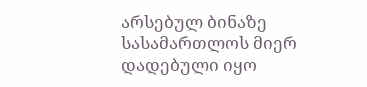არსებულ ბინაზე სასამართლოს მიერ დადებული იყო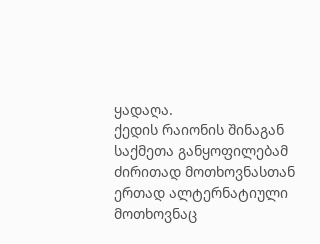ყადაღა.
ქედის რაიონის შინაგან საქმეთა განყოფილებამ ძირითად მოთხოვნასთან ერთად ალტერნატიული მოთხოვნაც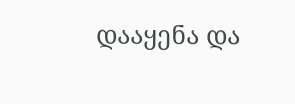დააყენა და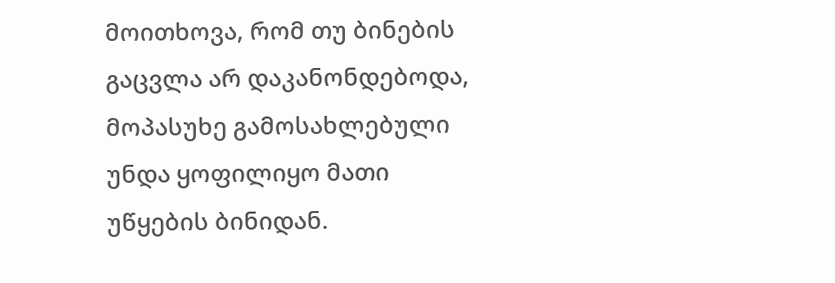მოითხოვა, რომ თუ ბინების გაცვლა არ დაკანონდებოდა, მოპასუხე გამოსახლებული უნდა ყოფილიყო მათი უწყების ბინიდან.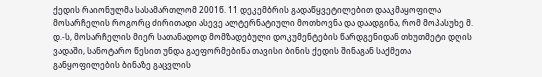ქედის რაიონულმა სასამართლომ 2001წ. 11 დეკემბრის გადაწყვეტილებით დააკმაყოფილა მოსარჩელის როგორც ძირითადი ასევე ალტერნატიული მოთხოვნა და დაადგინა, რომ მოპასუხე მ. დ.-ს, მოსარჩელის მიერ სათანადოდ მომზადებული დოკუმენტების წარდგენიდან თხუთმეტი დღის ვადაში, სანოტარო წესით უნდა გაეფორმებინა თავისი ბინის ქედის შინაგან საქმეთა განყოფილების ბინაზე გაცვლის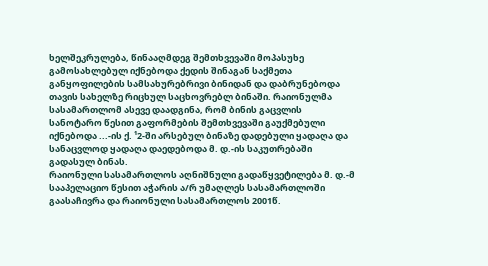ხელშეკრულება, წინააღმდეგ შემთხვევაში მოპასუხე გამოსახლებულ იქნებოდა ქედის შინაგან საქმეთა განყოფილების სამსახურებრივი ბინიდან და დაბრუნებოდა თავის სახელზე რიცხულ საცხოვრებლ ბინაში. რაიონულმა სასამართლომ ასევე დაადგინა, რომ ბინის გაცვლის სანოტარო წესით გაფორმების შემთხვევაში გაუქმებული იქნებოდა ...-ის ქ. ¹2-ში არსებულ ბინაზე დადებული ყადაღა და სანაცვლოდ ყადაღა დაედებოდა მ. დ.-ის საკუთრებაში გადასულ ბინას.
რაიონული სასამართლოს აღნიშნული გადაწყვეტილება მ. დ.-მ სააპელაციო წესით აჭარის ა/რ უმაღლეს სასამართლოში გაასაჩივრა და რაიონული სასამართლოს 2001წ.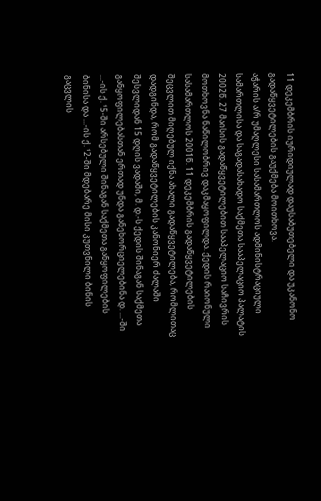11 დეკემბრის იურიდიულად დაუსაბუთებელი და უკანონო გადაწყვეტილების გაუქმება მოითხოვა.
აჭარის ა/რ უმაღლესი სასამართლოს ადმინისტრაციული სამართლისა და საგადასახადო საქმეთა სააპელაციო პალატის 2002წ. 27 მაისის გადაწყვეტილებით სააპელაციო საჩივრის მოთხოვნა ნაწილობრივ დაკმაყოფილდა. ქედის რაიონული სასამართლოს 2001წ. 11 დეკემბრის გადაწყვეტილების შეცვლით მიღებულ იქნა ახალი გადაწყვეტილება, რომლითაც დადგინდა, რომ გადაწყვეტილების კანონიერ ძალაში შესვლიდან 15 დღის ვადაში, მ. დ.-ს ქედის შინაგან საქმეთა განყოფილებასთან ერთად უნდა განეხორციელებინა დ. ...-ში ...-ის ქ. ¹5-ში არსებული შინაგან საქმეთა განყოფილების ბინისა და ...-ის ქ. ¹2-ში მდებარე მისი კუთვნილი ბინის გაცვლის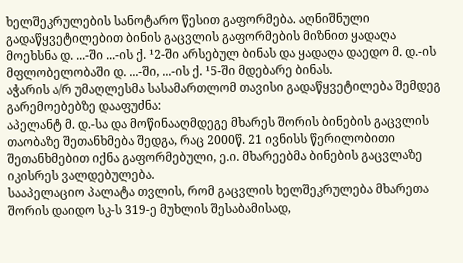ხელშეკრულების სანოტარო წესით გაფორმება. აღნიშნული გადაწყვეტილებით ბინის გაცვლის გაფორმების მიზნით ყადაღა მოეხსნა დ. ...-ში ...-ის ქ. ¹2-ში არსებულ ბინას და ყადაღა დაედო მ. დ.-ის მფლობელობაში დ. ...-ში, ...-ის ქ. ¹5-ში მდებარე ბინას.
აჭარის ა/რ უმაღლესმა სასამართლომ თავისი გადაწყვეტილება შემდეგ გარემოებებზე დააფუძნა:
აპელანტ მ. დ.-სა და მოწინააღმდეგე მხარეს შორის ბინების გაცვლის თაობაზე შეთანხმება შედგა, რაც 2000წ. 21 ივნისს წერილობითი შეთანხმებით იქნა გაფორმებული, ე.ი. მხარეებმა ბინების გაცვლაზე იკისრეს ვალდებულება.
სააპელაციო პალატა თვლის, რომ გაცვლის ხელშეკრულება მხარეთა შორის დაიდო სკ-ს 319-ე მუხლის შესაბამისად,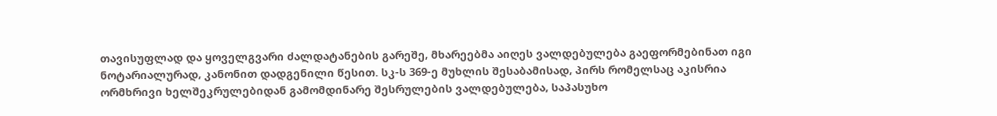თავისუფლად და ყოველგვარი ძალდატანების გარეშე, მხარეებმა აიღეს ვალდებულება გაეფორმებინათ იგი ნოტარიალურად, კანონით დადგენილი წესით. სკ-ს 369-ე მუხლის შესაბამისად, პირს რომელსაც აკისრია ორმხრივი ხელშეკრულებიდან გამომდინარე შესრულების ვალდებულება, საპასუხო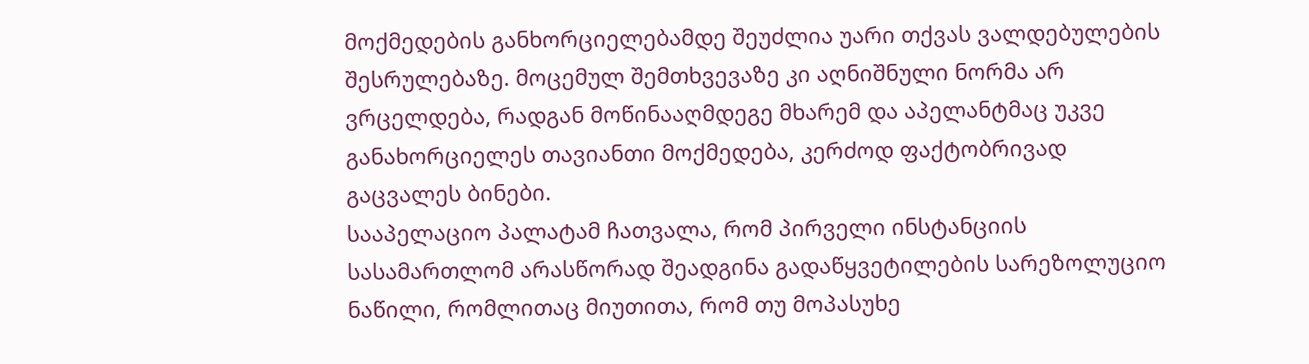მოქმედების განხორციელებამდე შეუძლია უარი თქვას ვალდებულების შესრულებაზე. მოცემულ შემთხვევაზე კი აღნიშნული ნორმა არ ვრცელდება, რადგან მოწინააღმდეგე მხარემ და აპელანტმაც უკვე განახორციელეს თავიანთი მოქმედება, კერძოდ ფაქტობრივად გაცვალეს ბინები.
სააპელაციო პალატამ ჩათვალა, რომ პირველი ინსტანციის სასამართლომ არასწორად შეადგინა გადაწყვეტილების სარეზოლუციო ნაწილი, რომლითაც მიუთითა, რომ თუ მოპასუხე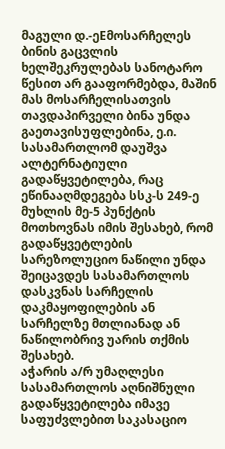მაგული დ.-ეEმოსარჩელეს ბინის გაცვლის ხელშეკრულებას სანოტარო წესით არ გააფორმებდა, მაშინ მას მოსარჩელისათვის თავდაპირველი ბინა უნდა გაეთავისუფლებინა, ე.ი. სასამართლომ დაუშვა ალტერნატიული გადაწყვეტილება, რაც ეწინააღმდეგება სსკ-ს 249-ე მუხლის მე-5 პუნქტის მოთხოვნას იმის შესახებ, რომ გადაწყვეტლების სარეზოლუციო ნაწილი უნდა შეიცავდეს სასამართლოს დასკვნას სარჩელის დაკმაყოფილების ან სარჩელზე მთლიანად ან ნაწილობრივ უარის თქმის შესახებ.
აჭარის ა/რ უმაღლესი სასამართლოს აღნიშნული გადაწყვეტილება იმავე საფუძვლებით საკასაციო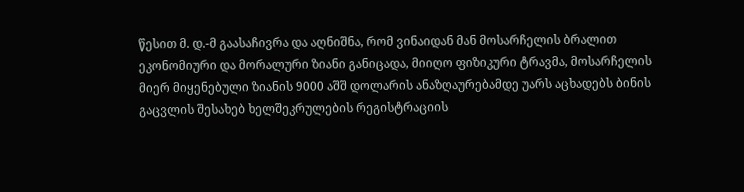წესით მ. დ.-მ გაასაჩივრა და აღნიშნა, რომ ვინაიდან მან მოსარჩელის ბრალით ეკონომიური და მორალური ზიანი განიცადა, მიიღო ფიზიკური ტრავმა, მოსარჩელის მიერ მიყენებული ზიანის 9000 აშშ დოლარის ანაზღაურებამდე უარს აცხადებს ბინის გაცვლის შესახებ ხელშეკრულების რეგისტრაციის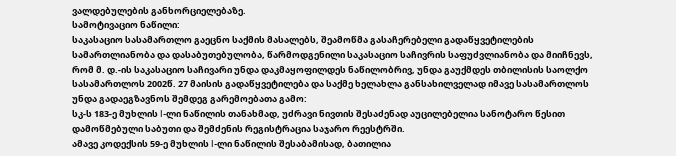ვალდებულების განხორციელებაზე.
სამოტივაციო ნაწილი:
საკასაციო სასამართლო გაეცნო საქმის მასალებს, შეამოწმა გასაჩერებელი გადაწყვეტილების სამართლიანობა და დასაბუთებულობა, წარმოდგენილი საკასაციო საჩივრის საფუძვლიანობა და მიიჩნევს, რომ მ. დ.-ის საკასაციო საჩივარი უნდა დაკმაყოფილდეს ნაწილობრივ, უნდა გაუქმდეს თბილისის საოლქო სასამართლოს 2002წ. 27 მაისის გადაწყვეტილება და საქმე ხელახლა განსახილველად იმავე სასამართლოს უნდა გადაეგზავნოს შემდეგ გარემოებათა გამო:
სკ-ს 183-ე მუხლის I-ლი ნაწილის თანახმად, უძრავი ნივთის შესაძენად აუცილებელია სანოტარო წესით დამოწმებული საბუთი და შემძენის რეგისტრაცია საჯარო რეესტრში.
ამავე კოდექსის 59-ე მუხლის I-ლი ნაწილის შესაბამისად, ბათილია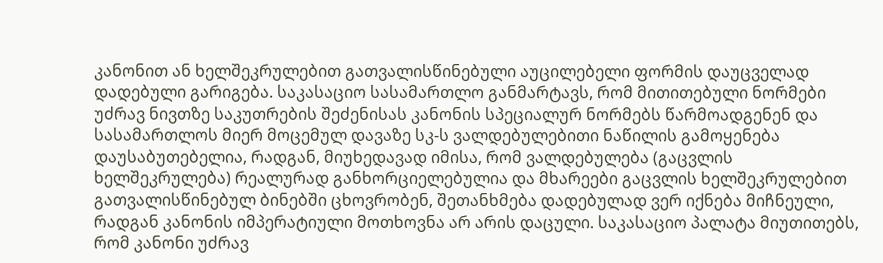კანონით ან ხელშეკრულებით გათვალისწინებული აუცილებელი ფორმის დაუცველად დადებული გარიგება. საკასაციო სასამართლო განმარტავს, რომ მითითებული ნორმები უძრავ ნივთზე საკუთრების შეძენისას კანონის სპეციალურ ნორმებს წარმოადგენენ და სასამართლოს მიერ მოცემულ დავაზე სკ-ს ვალდებულებითი ნაწილის გამოყენება დაუსაბუთებელია, რადგან, მიუხედავად იმისა, რომ ვალდებულება (გაცვლის ხელშეკრულება) რეალურად განხორციელებულია და მხარეები გაცვლის ხელშეკრულებით გათვალისწინებულ ბინებში ცხოვრობენ, შეთანხმება დადებულად ვერ იქნება მიჩნეული, რადგან კანონის იმპერატიული მოთხოვნა არ არის დაცული. საკასაციო პალატა მიუთითებს, რომ კანონი უძრავ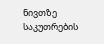ნივთზე საკუთრების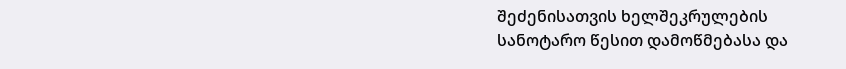შეძენისათვის ხელშეკრულების სანოტარო წესით დამოწმებასა და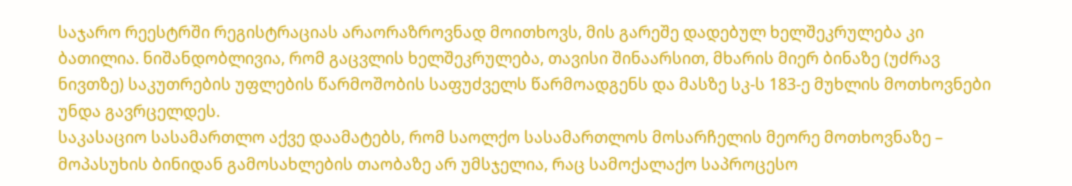საჯარო რეესტრში რეგისტრაციას არაორაზროვნად მოითხოვს, მის გარეშე დადებულ ხელშეკრულება კი ბათილია. ნიშანდობლივია, რომ გაცვლის ხელშეკრულება, თავისი შინაარსით, მხარის მიერ ბინაზე (უძრავ ნივთზე) საკუთრების უფლების წარმოშობის საფუძველს წარმოადგენს და მასზე სკ-ს 183-ე მუხლის მოთხოვნები უნდა გავრცელდეს.
საკასაციო სასამართლო აქვე დაამატებს, რომ საოლქო სასამართლოს მოსარჩელის მეორე მოთხოვნაზე – მოპასუხის ბინიდან გამოსახლების თაობაზე არ უმსჯელია, რაც სამოქალაქო საპროცესო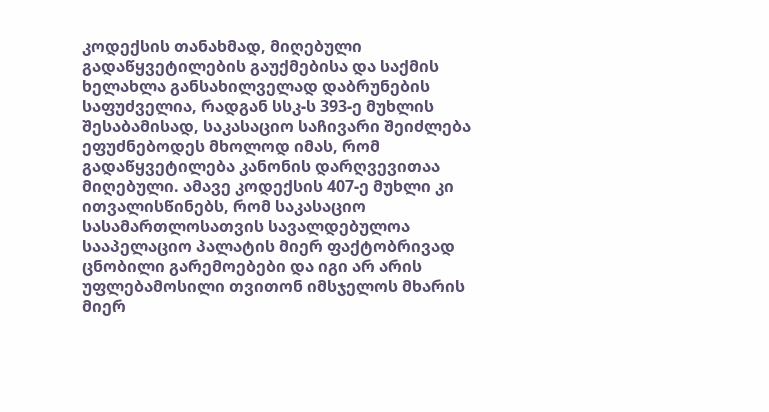კოდექსის თანახმად, მიღებული გადაწყვეტილების გაუქმებისა და საქმის ხელახლა განსახილველად დაბრუნების საფუძველია, რადგან სსკ-ს 393-ე მუხლის შესაბამისად, საკასაციო საჩივარი შეიძლება ეფუძნებოდეს მხოლოდ იმას, რომ გადაწყვეტილება კანონის დარღვევითაა მიღებული. ამავე კოდექსის 407-ე მუხლი კი ითვალისწინებს, რომ საკასაციო სასამართლოსათვის სავალდებულოა სააპელაციო პალატის მიერ ფაქტობრივად ცნობილი გარემოებები და იგი არ არის უფლებამოსილი თვითონ იმსჯელოს მხარის მიერ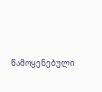წამოყენებული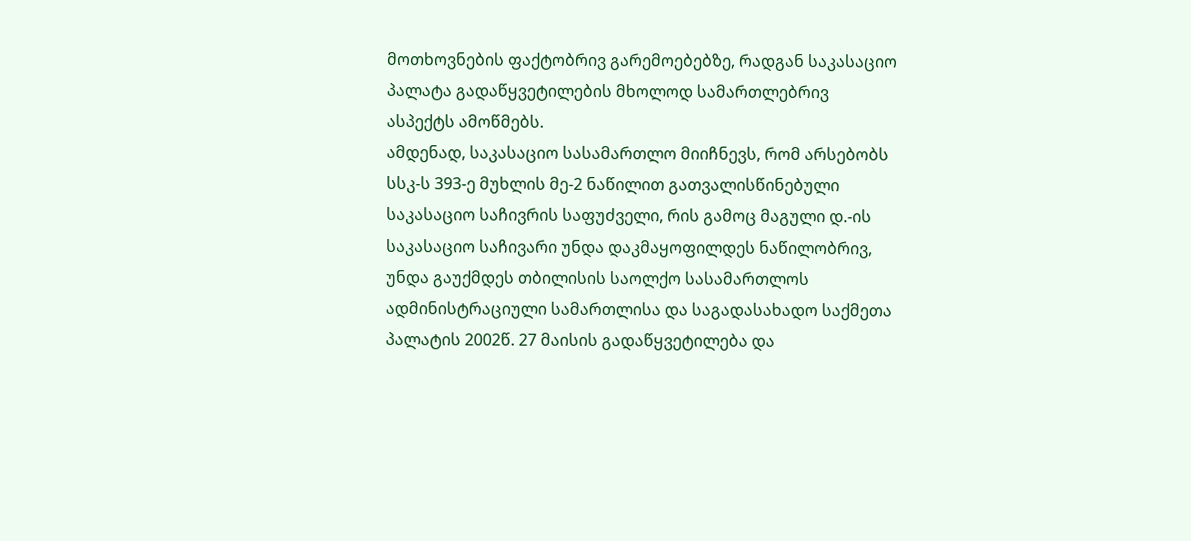მოთხოვნების ფაქტობრივ გარემოებებზე, რადგან საკასაციო პალატა გადაწყვეტილების მხოლოდ სამართლებრივ ასპექტს ამოწმებს.
ამდენად, საკასაციო სასამართლო მიიჩნევს, რომ არსებობს სსკ-ს 393-ე მუხლის მე-2 ნაწილით გათვალისწინებული საკასაციო საჩივრის საფუძველი, რის გამოც მაგული დ.-ის საკასაციო საჩივარი უნდა დაკმაყოფილდეს ნაწილობრივ, უნდა გაუქმდეს თბილისის საოლქო სასამართლოს ადმინისტრაციული სამართლისა და საგადასახადო საქმეთა პალატის 2002წ. 27 მაისის გადაწყვეტილება და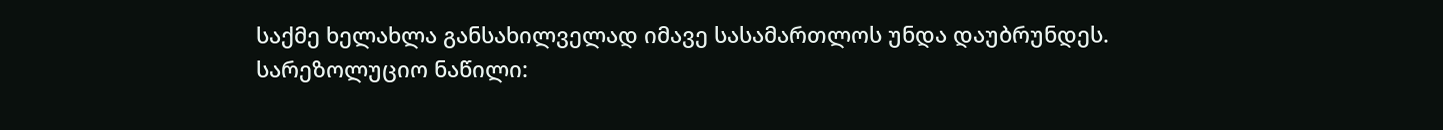საქმე ხელახლა განსახილველად იმავე სასამართლოს უნდა დაუბრუნდეს.
სარეზოლუციო ნაწილი: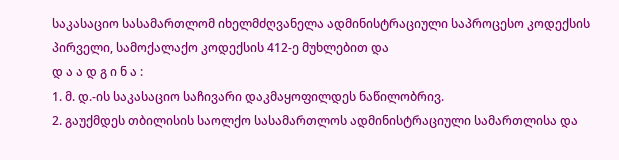საკასაციო სასამართლომ იხელმძღვანელა ადმინისტრაციული საპროცესო კოდექსის პირველი, სამოქალაქო კოდექსის 412-ე მუხლებით და
დ ა ა დ გ ი ნ ა :
1. მ. დ.-ის საკასაციო საჩივარი დაკმაყოფილდეს ნაწილობრივ.
2. გაუქმდეს თბილისის საოლქო სასამართლოს ადმინისტრაციული სამართლისა და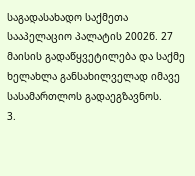საგადასახადო საქმეთა სააპელაციო პალატის 2002წ. 27 მაისის გადაწყვეტილება და საქმე ხელახლა განსახილველად იმავე სასამართლოს გადაეგზავნოს.
3.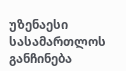უზენაესი სასამართლოს განჩინება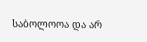საბოლოოა და არ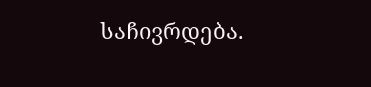საჩივრდება.